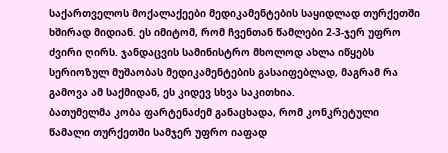საქართველოს მოქალაქეები მედიკამენტების საყიდლად თურქეთში ხშირად მიდიან. ეს იმიტომ, რომ ჩვენთან წამლები 2-3-ჯერ უფრო ძვირი ღირს. ჯანდაცვის სამინისტრო მხოლოდ ახლა იწყებს სერიოზულ მუშაობას მედიკამენტების გასაიფებლად, მაგრამ რა გამოვა ამ საქმიდან, ეს კიდევ სხვა საკითხია.
ბათუმელმა კობა ფარტენაძემ განაცხადა, რომ კონკრეტული წამალი თურქეთში სამჯერ უფრო იაფად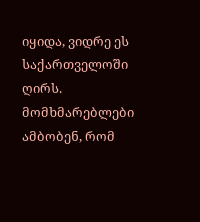იყიდა, ვიდრე ეს საქართველოში ღირს. მომხმარებლები ამბობენ, რომ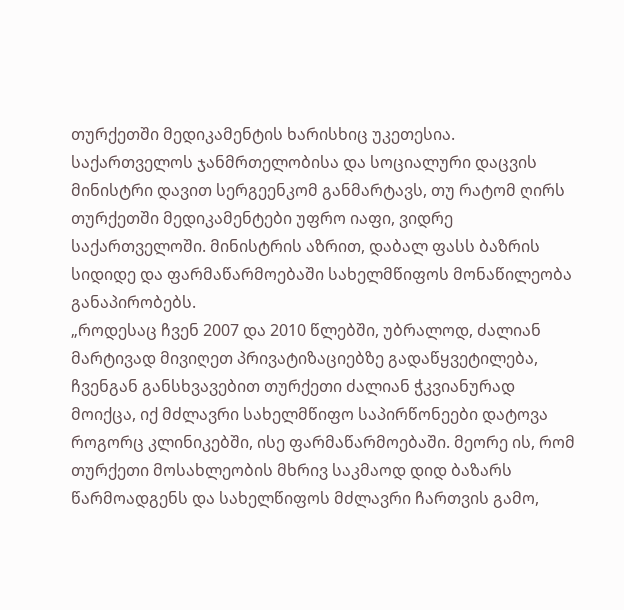თურქეთში მედიკამენტის ხარისხიც უკეთესია.
საქართველოს ჯანმრთელობისა და სოციალური დაცვის მინისტრი დავით სერგეენკომ განმარტავს, თუ რატომ ღირს თურქეთში მედიკამენტები უფრო იაფი, ვიდრე საქართველოში. მინისტრის აზრით, დაბალ ფასს ბაზრის სიდიდე და ფარმაწარმოებაში სახელმწიფოს მონაწილეობა განაპირობებს.
„როდესაც ჩვენ 2007 და 2010 წლებში, უბრალოდ, ძალიან მარტივად მივიღეთ პრივატიზაციებზე გადაწყვეტილება, ჩვენგან განსხვავებით თურქეთი ძალიან ჭკვიანურად მოიქცა, იქ მძლავრი სახელმწიფო საპირწონეები დატოვა როგორც კლინიკებში, ისე ფარმაწარმოებაში. მეორე ის, რომ თურქეთი მოსახლეობის მხრივ საკმაოდ დიდ ბაზარს წარმოადგენს და სახელწიფოს მძლავრი ჩართვის გამო,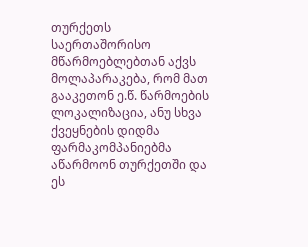თურქეთს საერთაშორისო მწარმოებლებთან აქვს მოლაპარაკება, რომ მათ გააკეთონ ე.წ. წარმოების ლოკალიზაცია, ანუ სხვა ქვეყნების დიდმა ფარმაკომპანიებმა აწარმოონ თურქეთში და ეს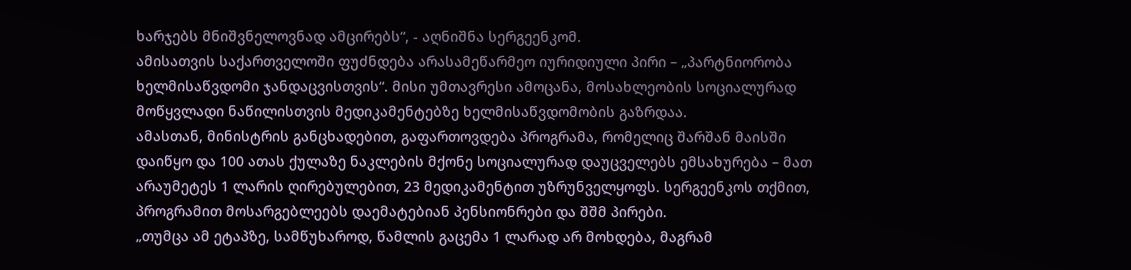ხარჯებს მნიშვნელოვნად ამცირებს“, - აღნიშნა სერგეენკომ.
ამისათვის საქართველოში ფუძნდება არასამეწარმეო იურიდიული პირი – „პარტნიორობა ხელმისაწვდომი ჯანდაცვისთვის“. მისი უმთავრესი ამოცანა, მოსახლეობის სოციალურად მოწყვლადი ნაწილისთვის მედიკამენტებზე ხელმისაწვდომობის გაზრდაა.
ამასთან, მინისტრის განცხადებით, გაფართოვდება პროგრამა, რომელიც შარშან მაისში დაიწყო და 100 ათას ქულაზე ნაკლების მქონე სოციალურად დაუცველებს ემსახურება – მათ არაუმეტეს 1 ლარის ღირებულებით, 23 მედიკამენტით უზრუნველყოფს. სერგეენკოს თქმით, პროგრამით მოსარგებლეებს დაემატებიან პენსიონრები და შშმ პირები.
„თუმცა ამ ეტაპზე, სამწუხაროდ, წამლის გაცემა 1 ლარად არ მოხდება, მაგრამ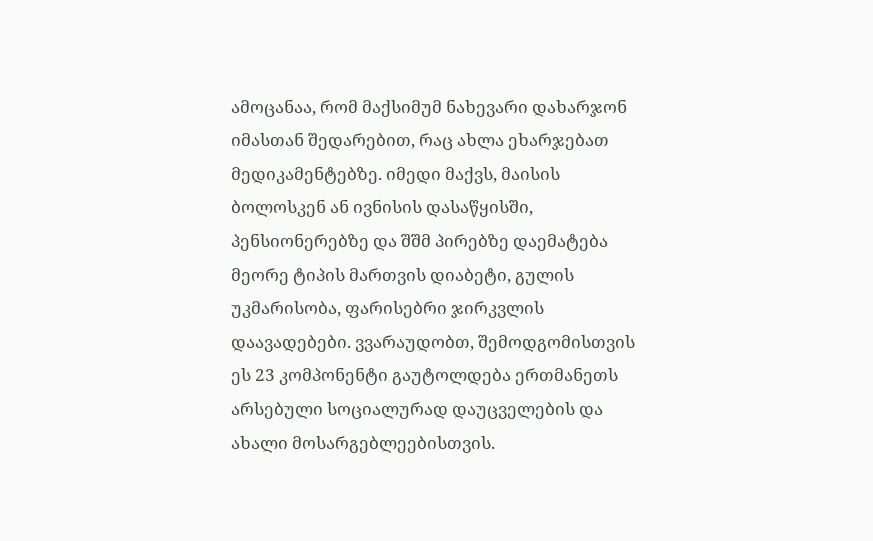ამოცანაა, რომ მაქსიმუმ ნახევარი დახარჯონ იმასთან შედარებით, რაც ახლა ეხარჯებათ მედიკამენტებზე. იმედი მაქვს, მაისის ბოლოსკენ ან ივნისის დასაწყისში, პენსიონერებზე და შშმ პირებზე დაემატება მეორე ტიპის მართვის დიაბეტი, გულის უკმარისობა, ფარისებრი ჯირკვლის დაავადებები. ვვარაუდობთ, შემოდგომისთვის ეს 23 კომპონენტი გაუტოლდება ერთმანეთს არსებული სოციალურად დაუცველების და ახალი მოსარგებლეებისთვის.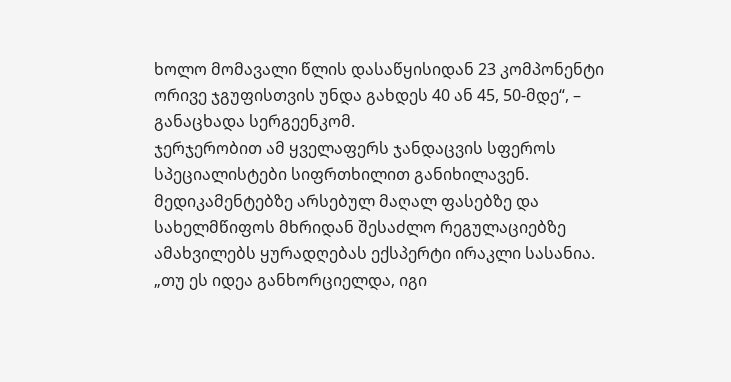ხოლო მომავალი წლის დასაწყისიდან 23 კომპონენტი ორივე ჯგუფისთვის უნდა გახდეს 40 ან 45, 50-მდე“, – განაცხადა სერგეენკომ.
ჯერჯერობით ამ ყველაფერს ჯანდაცვის სფეროს სპეციალისტები სიფრთხილით განიხილავენ. მედიკამენტებზე არსებულ მაღალ ფასებზე და სახელმწიფოს მხრიდან შესაძლო რეგულაციებზე ამახვილებს ყურადღებას ექსპერტი ირაკლი სასანია.
„თუ ეს იდეა განხორციელდა, იგი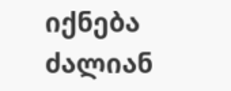იქნება ძალიან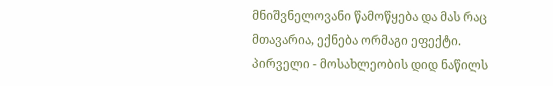მნიშვნელოვანი წამოწყება და მას რაც მთავარია, ექნება ორმაგი ეფექტი. პირველი - მოსახლეობის დიდ ნაწილს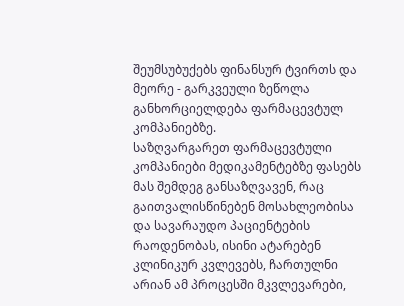შეუმსუბუქებს ფინანსურ ტვირთს და მეორე - გარკვეული ზეწოლა განხორციელდება ფარმაცევტულ კომპანიებზე.
საზღვარგარეთ ფარმაცევტული კომპანიები მედიკამენტებზე ფასებს მას შემდეგ განსაზღვავენ, რაც გაითვალისწინებენ მოსახლეობისა და სავარაუდო პაციენტების რაოდენობას, ისინი ატარებენ კლინიკურ კვლევებს, ჩართულნი არიან ამ პროცესში მკვლევარები,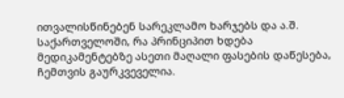ითვალისწინებენ სარეკლამო ხარჯებს და ა.შ.
საქართველოში, რა პრინციპით ხდება მედიკამენტებზე ასეთი მაღალი ფასების დაწესება, ჩემთვის გაურკვეველია.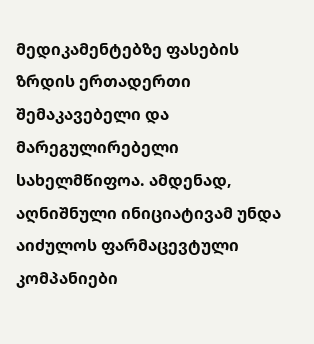მედიკამენტებზე ფასების ზრდის ერთადერთი შემაკავებელი და მარეგულირებელი სახელმწიფოა. ამდენად, აღნიშნული ინიციატივამ უნდა აიძულოს ფარმაცევტული კომპანიები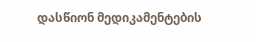დასწიონ მედიკამენტების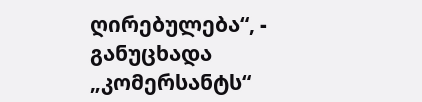ღირებულება“, - განუცხადა „კომერსანტს“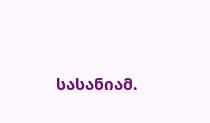სასანიამ.